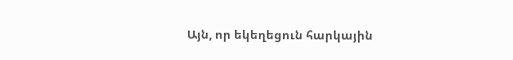Այն, որ եկեղեցուն հարկային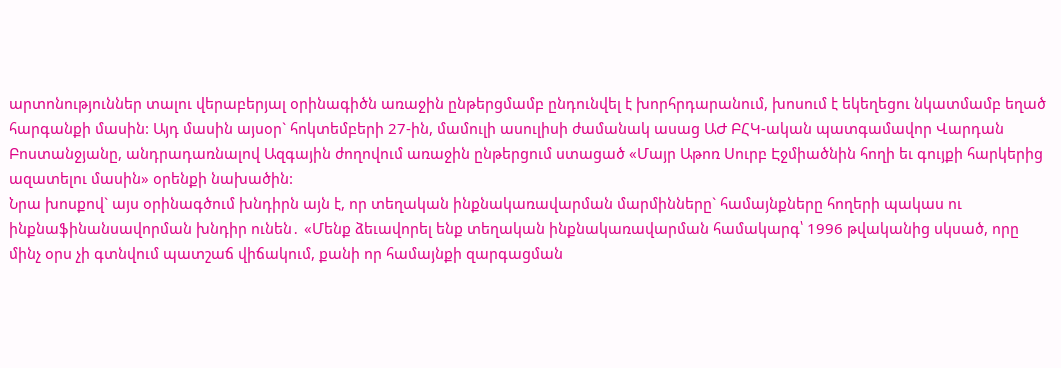արտոնություններ տալու վերաբերյալ օրինագիծն առաջին ընթերցմամբ ընդունվել է խորհրդարանում, խոսում է եկեղեցու նկատմամբ եղած հարգանքի մասին: Այդ մասին այսօր` հոկտեմբերի 27-ին, մամուլի ասուլիսի ժամանակ ասաց ԱԺ ԲՀԿ-ական պատգամավոր Վարդան Բոստանջյանը, անդրադառնալով Ազգային ժողովում առաջին ընթերցում ստացած «Մայր Աթոռ Սուրբ Էջմիածնին հողի եւ գույքի հարկերից ազատելու մասին» օրենքի նախածին:
Նրա խոսքով` այս օրինագծում խնդիրն այն է, որ տեղական ինքնակառավարման մարմինները` համայնքները հողերի պակաս ու ինքնաֆինանսավորման խնդիր ունեն․ «Մենք ձեւավորել ենք տեղական ինքնակառավարման համակարգ՝ 1996 թվականից սկսած, որը մինչ օրս չի գտնվում պատշաճ վիճակում, քանի որ համայնքի զարգացման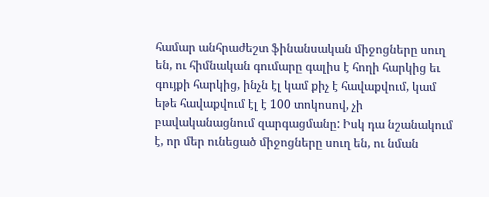համար անհրաժեշտ ֆինանսական միջոցները սուղ են, ու հիմնական գումարը գալիս է հողի հարկից եւ գույքի հարկից, ինչն էլ կամ քիչ է հավաքվում, կամ եթե հավաքվում էլ է 100 տոկոսով, չի բավականացնում զարգացմանը: Իսկ դա նշանակում է, որ մեր ունեցած միջոցները սուղ են, ու նման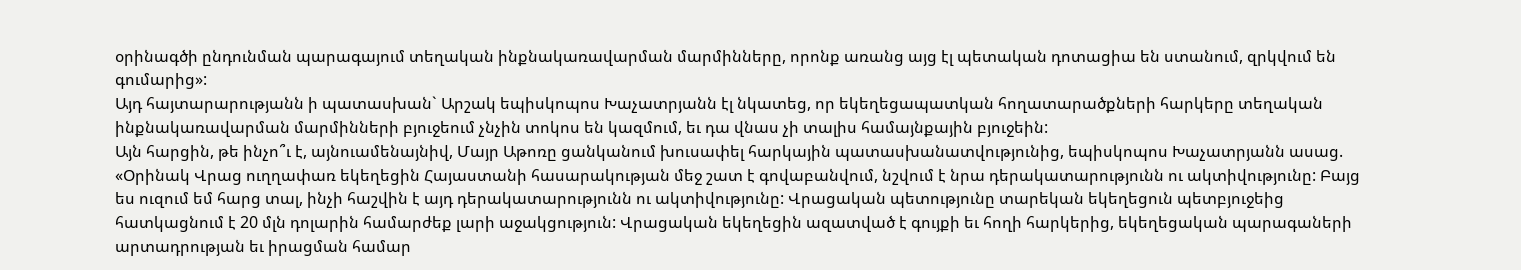օրինագծի ընդունման պարագայում տեղական ինքնակառավարման մարմինները, որոնք առանց այց էլ պետական դոտացիա են ստանում, զրկվում են գումարից»:
Այդ հայտարարությանն ի պատասխան` Արշակ եպիսկոպոս Խաչատրյանն էլ նկատեց, որ եկեղեցապատկան հողատարածքների հարկերը տեղական ինքնակառավարման մարմինների բյուջեում չնչին տոկոս են կազմում, եւ դա վնաս չի տալիս համայնքային բյուջեին:
Այն հարցին, թե ինչո՞ւ է, այնուամենայնիվ, Մայր Աթոռը ցանկանում խուսափել հարկային պատասխանատվությունից, եպիսկոպոս Խաչատրյանն ասաց. «Օրինակ Վրաց ուղղափառ եկեղեցին Հայաստանի հասարակության մեջ շատ է գովաբանվում, նշվում է նրա դերակատարությունն ու ակտիվությունը: Բայց ես ուզում եմ հարց տալ, ինչի հաշվին է այդ դերակատարությունն ու ակտիվությունը: Վրացական պետությունը տարեկան եկեղեցուն պետբյուջեից հատկացնում է 20 մլն դոլարին համարժեք լարի աջակցություն: Վրացական եկեղեցին ազատված է գույքի եւ հողի հարկերից, եկեղեցական պարագաների արտադրության եւ իրացման համար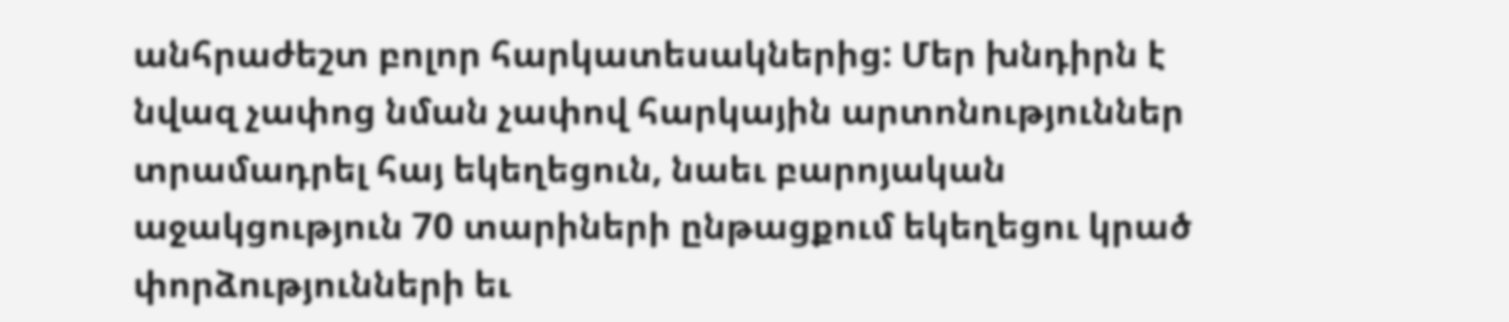անհրաժեշտ բոլոր հարկատեսակներից: Մեր խնդիրն է նվազ չափոց նման չափով հարկային արտոնություններ տրամադրել հայ եկեղեցուն, նաեւ բարոյական աջակցություն 70 տարիների ընթացքում եկեղեցու կրած փորձությունների եւ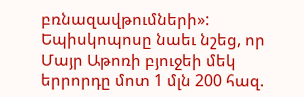բռնազավթումների»:
Եպիսկոպոսը նաեւ նշեց, որ Մայր Աթոռի բյուջեի մեկ երրորդը մոտ 1 մլն 200 հազ.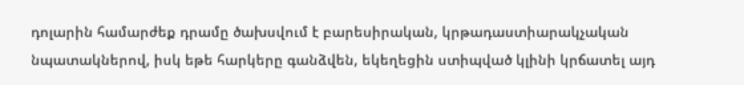դոլարին համարժեք դրամը ծախսվում է բարեսիրական, կրթադաստիարակչական նպատակներով, իսկ եթե հարկերը գանձվեն, եկեղեցին ստիպված կլինի կրճատել այդ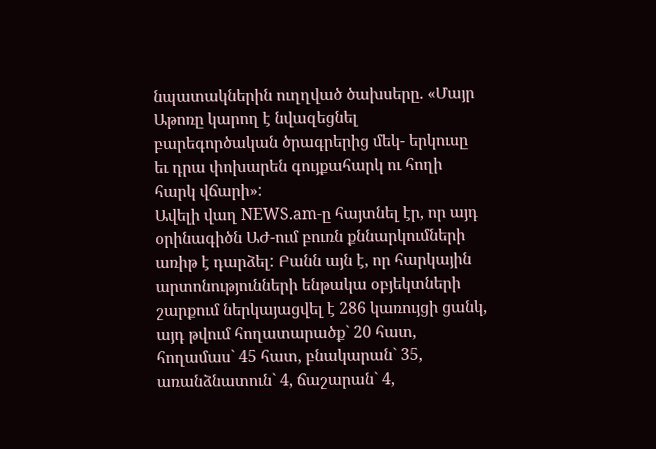նպատակներին ուղղված ծախսերը. «Մայր Աթոռը կարող է նվազեցնել բարեգործական ծրագրերից մեկ- երկուսը եւ դրա փոխարեն գույքահարկ ու հողի հարկ վճարի»:
Ավելի վաղ NEWS.am-ը հայտնել էր, որ այդ օրինագիծն ԱԺ-ում բուռն քննարկումների առիթ է դարձել: Բանն այն է, որ հարկային արտոնությունների ենթակա օբյեկտների շարքում ներկայացվել է 286 կառույցի ցանկ, այդ թվում հողատարածք` 20 հատ, հողամաս` 45 հատ, բնակարան` 35, առանձնատուն` 4, ճաշարան` 4,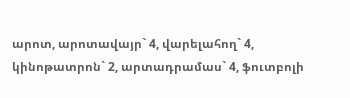արոտ, արոտավայր` 4, վարելահող` 4, կինոթատրոն` 2, արտադրամաս` 4, ֆուտբոլի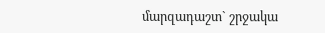մարզադաշտ` շրջակա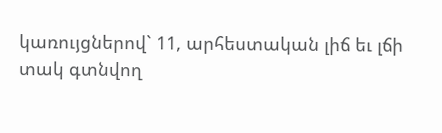կառույցներով` 11, արհեստական լիճ եւ լճի տակ գտնվող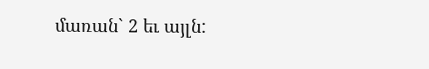մառան` 2 եւ այլն: